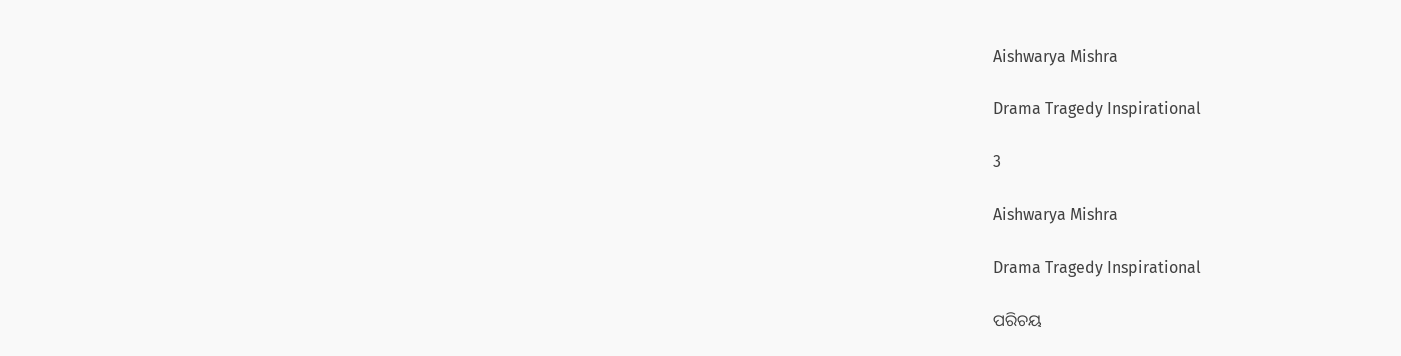Aishwarya Mishra

Drama Tragedy Inspirational

3

Aishwarya Mishra

Drama Tragedy Inspirational

ପରିଚୟ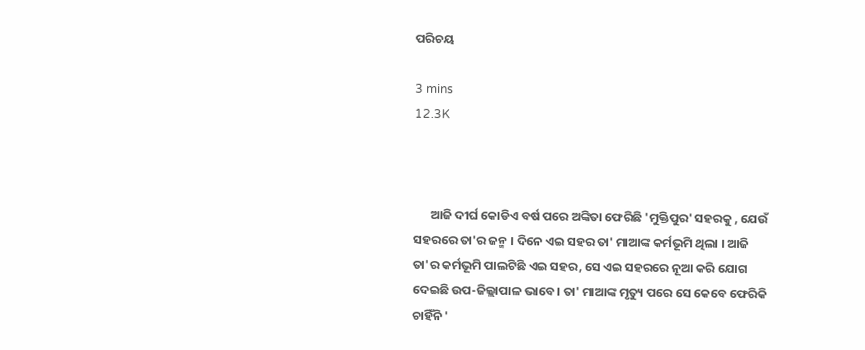ପରିଚୟ

3 mins
12.3K



      ଆଜି ଦୀର୍ଘ କୋଡିଏ ବର୍ଷ ପରେ ଅଙ୍କିତା ଫେରିଛି 'ମୁକ୍ତିପୁର' ସହରକୁ , ଯେଉଁ ସହରରେ ତା'ର ଜନ୍ମ । ଦିନେ ଏଇ ସହର ତା' ମାଆଙ୍କ କର୍ମଭୂମି ଥିଲା । ଆଜି ତା'ର କର୍ମଭୂମି ପାଲଟିଛି ଏଇ ସହର, ସେ ଏଇ ସହରରେ ନୂଆ କରି ଯୋଗ ଦେଇଛି ଉପ-ଜିଲ୍ଲାପାଳ ଭାବେ । ତା' ମାଆଙ୍କ ମୃତ୍ୟୁ ପରେ ସେ କେବେ ଫେରିକି ଚାହିଁନି '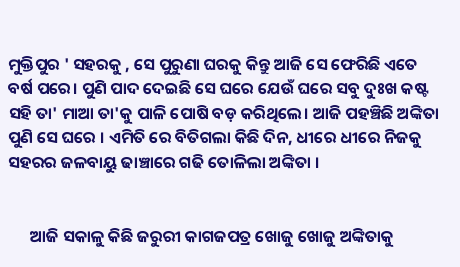ମୁକ୍ତିପୁର ' ସହରକୁ , ସେ ପୁରୁଣା ଘରକୁ କିନ୍ତୁ ଆଜି ସେ ଫେରିଛି ଏତେ ବର୍ଷ ପରେ। ପୁଣି ପାଦ ଦେଇଛି ସେ ଘରେ ଯେଉଁ ଘରେ ସବୁ ଦୁଃଖ କଷ୍ଟ ସହି ତା' ମାଆ ତା'କୁ ପାଳି ପୋଷି ବଡ଼ କରିଥିଲେ। ଆଜି ପହଞ୍ଚିଛି ଅଙ୍କିତା ପୁଣି ସେ ଘରେ । ଏମିତି ରେ ବିତିଗଲା କିଛି ଦିନ, ଧୀରେ ଧୀରେ ନିଜକୁ ସହରର ଜଳବାୟୁ ଢାଞ୍ଚାରେ ଗଢି ତୋଳିଲା ଅଙ୍କିତା ।


      ଆଜି ସକାଳୁ କିଛି ଜରୁରୀ କାଗଜପତ୍ର ଖୋଜୁ ଖୋଜୁ ଅଙ୍କିତାକୁ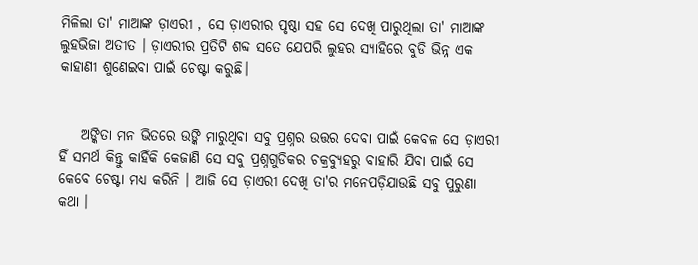ମିଳିଲା ତା' ମାଆଙ୍କ ଡ଼ାଏରୀ , ସେ ଡ଼ାଏରୀର ପୃଷ୍ଠା ସହ ସେ ଦେଖି ପାରୁଥିଲା ତା' ମାଆଙ୍କ ଲୁହଭିଜା ଅତୀତ । ଡ଼ାଏରୀର ପ୍ରତିଟି ଶବ୍ଦ ସତେ ଯେପରି ଲୁହର ସ୍ୟାହିରେ ବୁଡି ଭିନ୍ନ ଏକ କାହାଣୀ ଶୁଣେଇବା ପାଇଁ ଚେଷ୍ଟା କରୁଛି।


    ଅଙ୍କିତା ମନ ଭିତରେ ଉଙ୍କି ମାରୁଥିବା ସବୁ ପ୍ରଶ୍ନର ଉତ୍ତର ଦେବା ପାଇଁ କେବଳ ସେ ଡ଼ାଏରୀ ହିଁ ସମର୍ଥ କିନ୍ତୁ କାହିଁକି କେଜାଣି ସେ ସବୁ ପ୍ରଶ୍ନଗୁଡିକର ଚକ୍ରବ୍ୟୁହରୁ ବାହାରି ଯିବା ପାଇଁ ସେ କେବେ ଚେଷ୍ଟା ମଧ୍ୟ କରିନି । ଆଜି ସେ ଡ଼ାଏରୀ ଦେଖି ତା'ର ମନେପଡ଼ିଯାଉଛି ସବୁ ପୁରୁଣା କଥା ।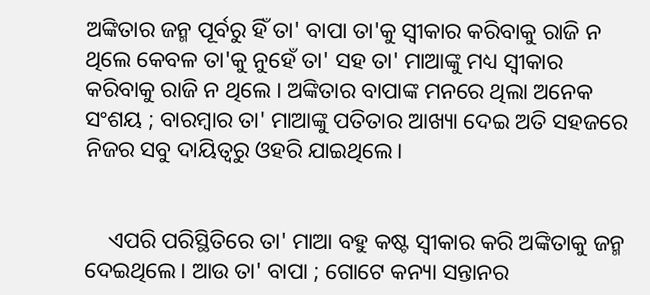ଅଙ୍କିତାର ଜନ୍ମ ପୂର୍ବରୁ ହିଁ ତା' ବାପା ତା'କୁ ସ୍ଵୀକାର କରିବାକୁ ରାଜି ନ ଥିଲେ କେବଳ ତା'କୁ ନୁହେଁ ତା' ସହ ତା' ମାଆଙ୍କୁ ମଧ୍ୟ ସ୍ଵୀକାର କରିବାକୁ ରାଜି ନ ଥିଲେ । ଅଙ୍କିତାର ବାପାଙ୍କ ମନରେ ଥିଲା ଅନେକ ସଂଶୟ ; ବାରମ୍ବାର ତା' ମାଆଙ୍କୁ ପତିତାର ଆଖ୍ୟା ଦେଇ ଅତି ସହଜରେ ନିଜର ସବୁ ଦାୟିତ୍ବରୁ ଓହରି ଯାଇଥିଲେ।


    ଏପରି ପରିସ୍ଥିତିରେ ତା' ମାଆ ବହୁ କଷ୍ଟ ସ୍ଵୀକାର କରି ଅଙ୍କିତାକୁ ଜନ୍ମ ଦେଇଥିଲେ। ଆଉ ତା' ବାପା ; ଗୋଟେ କନ୍ୟା ସନ୍ତାନର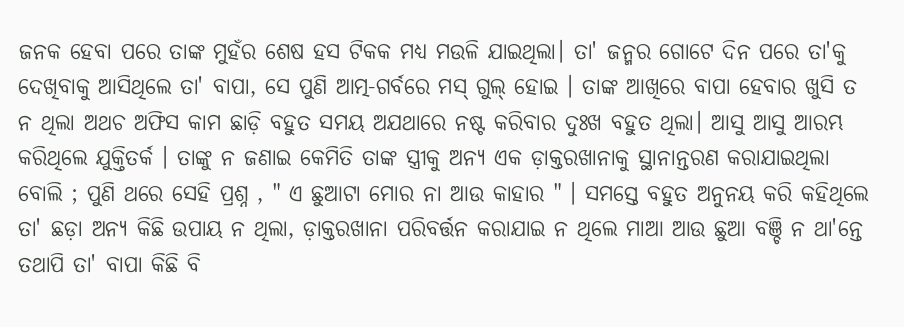ଜନକ ହେବା ପରେ ତାଙ୍କ ମୁହଁର ଶେଷ ହସ ଟିକକ ମଧ୍ୟ ମଉଳି ଯାଇଥିଲା। ତା' ଜନ୍ମର ଗୋଟେ ଦିନ ପରେ ତା'କୁ ଦେଖିବାକୁ ଆସିଥିଲେ ତା' ବାପା, ସେ ପୁଣି ଆତ୍ମ-ଗର୍ବରେ ମସ୍ ଗୁଲ୍ ହୋଇ । ତାଙ୍କ ଆଖିରେ ବାପା ହେବାର ଖୁସି ତ ନ ଥିଲା ଅଥଚ ଅଫିସ କାମ ଛାଡ଼ି ବହୁତ ସମୟ ଅଯଥାରେ ନଷ୍ଟ କରିବାର ଦୁଃଖ ବହୁତ ଥିଲା। ଆସୁ ଆସୁ ଆରମ୍ଭ କରିଥିଲେ ଯୁକ୍ତିତର୍କ । ତାଙ୍କୁ ନ ଜଣାଇ କେମିତି ତାଙ୍କ ସ୍ତ୍ରୀକୁ ଅନ୍ୟ ଏକ ଡ଼ାକ୍ତରଖାନାକୁ ସ୍ଥାନାନ୍ତରଣ କରାଯାଇଥିଲା ବୋଲି ; ପୁଣି ଥରେ ସେହି ପ୍ରଶ୍ନ , " ଏ ଛୁଆଟା ମୋର ନା ଆଉ କାହାର " । ସମସ୍ତେ ବହୁତ ଅନୁନୟ କରି କହିଥିଲେ ତା' ଛଡ଼ା ଅନ୍ୟ କିଛି ଉପାୟ ନ ଥିଲା, ଡ଼ାକ୍ତରଖାନା ପରିବର୍ତ୍ତନ କରାଯାଇ ନ ଥିଲେ ମାଆ ଆଉ ଛୁଆ ବଞ୍ଚି ନ ଥା'ନ୍ତେ ତଥାପି ତା' ବାପା କିଛି ବି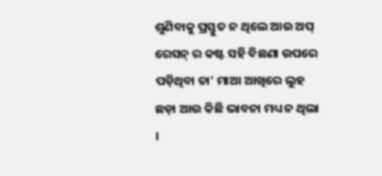ଶୁଣିବାକୁ ପ୍ରସ୍ତୁତ ନ ଥିଲେ ଆଉ ଅପ୍ ରେସନ୍ ର କଷ୍ଟ ସହି ବିଛଣା ଉପରେ ପଡ଼ିଥିବା ତା' ମାଆ ଆଖିରେ ଲୁହ ଛଡ଼ା ଆଉ କିଛି ଭାବନା ମଧ୍ୟ ନ ଥିଲା ।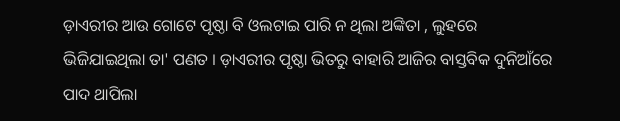ଡ଼ାଏରୀର ଆଉ ଗୋଟେ ପୃଷ୍ଠା ବି ଓଲଟାଇ ପାରି ନ ଥିଲା ଅଙ୍କିତା , ଲୁହରେ ଭିଜିଯାଇଥିଲା ତା' ପଣତ । ଡ଼ାଏରୀର ପୃଷ୍ଠା ଭିତରୁ ବାହାରି ଆଜିର ବାସ୍ତବିକ ଦୁନିଆଁରେ ପାଦ ଥାପିଲା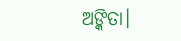ଅଙ୍କିତା।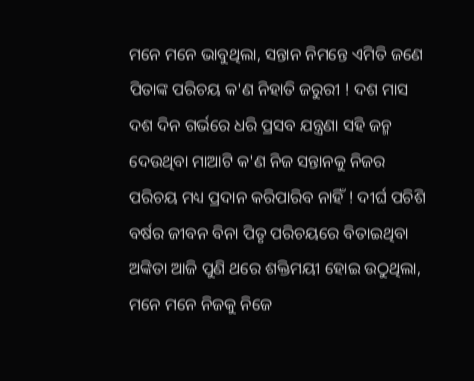ମନେ ମନେ ଭାବୁଥିଲା, ସନ୍ତାନ ନିମନ୍ତେ ଏମିତି ଜଣେ ପିତାଙ୍କ ପରିଚୟ କ'ଣ ନିହାତି ଜରୁରୀ ! ଦଶ ମାସ ଦଶ ଦିନ ଗର୍ଭରେ ଧରି ପ୍ରସବ ଯନ୍ତ୍ରଣା ସହି ଜନ୍ମ ଦେଉଥିବା ମାଆଟି କ'ଣ ନିଜ ସନ୍ତାନକୁ ନିଜର ପରିଚୟ ମଧ୍ୟ ପ୍ରଦାନ କରିପାରିବ ନାହିଁ ! ଦୀର୍ଘ ପଚିଶି ବର୍ଷର ଜୀବନ ବିନା ପିତୃ ପରିଚୟରେ ବିତାଇଥିବା ଅଙ୍କିତା ଆଜି ପୁଣି ଥରେ ଶକ୍ତିମୟୀ ହୋଇ ଉଠୁଥିଲା, ମନେ ମନେ ନିଜକୁ ନିଜେ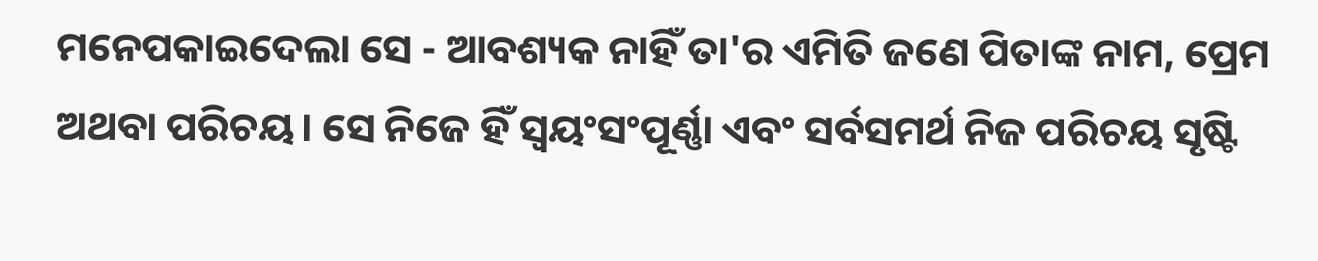ମନେପକାଇଦେଲା ସେ - ଆବଶ୍ୟକ ନାହିଁ ତା'ର ଏମିତି ଜଣେ ପିତାଙ୍କ ନାମ, ପ୍ରେମ ଅଥବା ପରିଚୟ। ସେ ନିଜେ ହିଁ ସ୍ବୟଂସଂପୂର୍ଣ୍ଣା ଏବଂ ସର୍ବସମର୍ଥ ନିଜ ପରିଚୟ ସୃଷ୍ଟି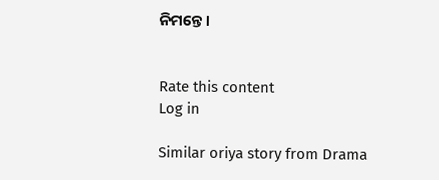ନିମନ୍ତେ ।


Rate this content
Log in

Similar oriya story from Drama